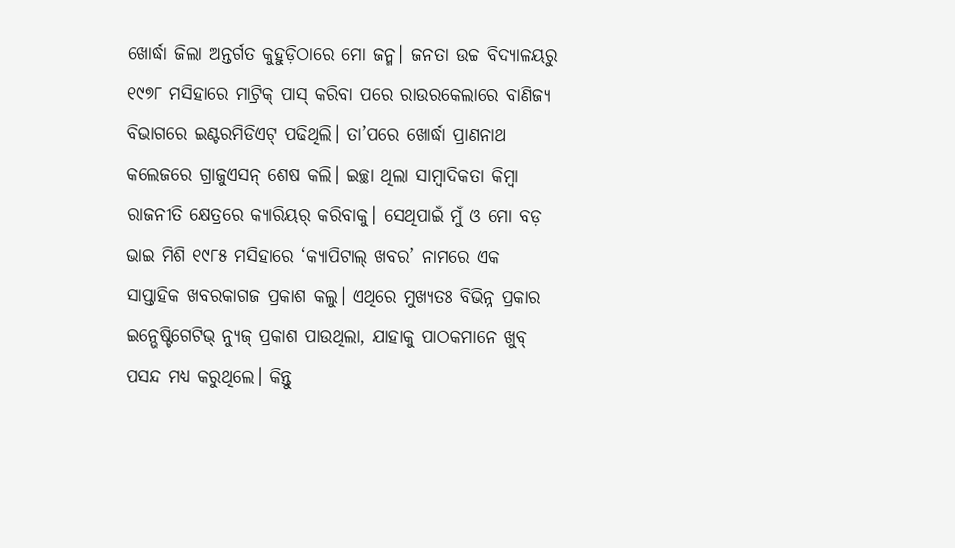ଖୋର୍ଦ୍ଧା ଜିଲା ଅନ୍ତର୍ଗତ କୁହୁଡ଼ିଠାରେ ମୋ ଜନ୍ମ। ଜନତା ଉଚ୍ଚ ବିଦ୍ୟାଳୟରୁ ୧୯୭୮ ମସିହାରେ ମାଟ୍ରିକ୍ ପାସ୍ କରିବା ପରେ ରାଉରକେଲାରେ ବାଣିଜ୍ୟ ବିଭାଗରେ ଇଣ୍ଟରମିଡିଏଟ୍ ପଢିଥିଲି। ତା’ପରେ ଖୋର୍ଦ୍ଧା ପ୍ରାଣନାଥ କଲେଜରେ ଗ୍ରାଜୁଏସନ୍ ଶେଷ କଲି। ଇଚ୍ଛା ଥିଲା ସାମ୍ବାଦିକତା କିମ୍ବା ରାଜନୀତି କ୍ଷେତ୍ରରେ କ୍ୟାରିୟର୍ କରିବାକୁ। ସେଥିପାଇଁ ମୁଁ ଓ ମୋ ବଡ଼ ଭାଇ ମିଶି ୧୯୮୫ ମସିହାରେ ‘କ୍ୟାପିଟାଲ୍ ଖବର’ ନାମରେ ଏକ ସାପ୍ତାହିକ ଖବରକାଗଜ ପ୍ରକାଶ କଲୁ। ଏଥିରେ ମୁଖ୍ୟତଃ ବିଭିନ୍ନ ପ୍ରକାର ଇନ୍ଭେଷ୍ଟିଗେଟିଭ୍ ନ୍ୟୁଜ୍ ପ୍ରକାଶ ପାଉଥିଲା, ଯାହାକୁ ପାଠକମାନେ ଖୁବ୍ ପସନ୍ଦ ମଧ୍ୟ କରୁଥିଲେ। କିନ୍ତୁ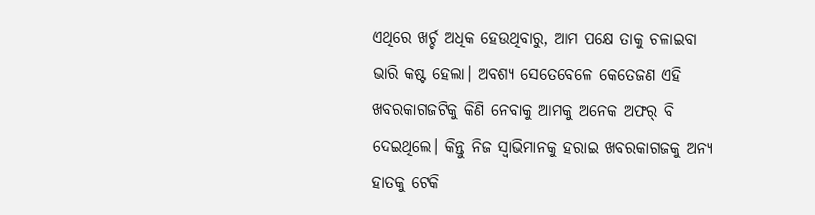ଏଥିରେ ଖର୍ଚ୍ଚ ଅଧିକ ହେଉଥିବାରୁ, ଆମ ପକ୍ଷେ ତାକୁ ଚଳାଇବା ଭାରି କଷ୍ଟ ହେଲା। ଅବଶ୍ୟ ସେତେବେଳେ କେତେଜଣ ଏହି ଖବରକାଗଜଟିକୁ କିଣି ନେବାକୁ ଆମକୁ ଅନେକ ଅଫର୍ ବି ଦେଇଥିଲେ। କିନ୍ତୁ ନିଜ ସ୍ବାଭିମାନକୁ ହରାଇ ଖବରକାଗଜକୁ ଅନ୍ୟ ହାତକୁ ଟେକି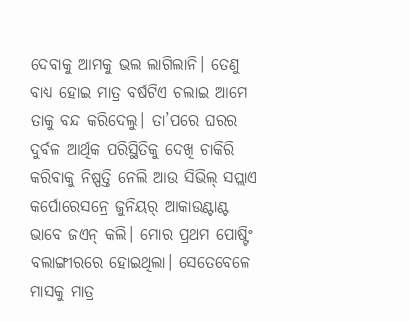ଦେବାକୁ ଆମକୁ ଭଲ ଲାଗିଲାନି। ତେଣୁ ବାଧ୍ୟ ହୋଇ ମାତ୍ର ବର୍ଷଟିଏ ଚଲାଇ ଆମେ ତାକୁ ବନ୍ଦ କରିଦେଲୁ। ତା’ପରେ ଘରର ଦୁର୍ବଳ ଆର୍ଥିକ ପରିସ୍ଥିତିକୁ ଦେଖି ଚାକିରି କରିବାକୁ ନିଷ୍ପତ୍ତି ନେଲି ଆଉ ସିଭିଲ୍ ସପ୍ଲାଏ କର୍ପୋରେସନ୍ରେ ଜୁନିୟର୍ ଆକାଉଣ୍ଟାଣ୍ଟ ଭାବେ ଜଏନ୍ କଲି। ମୋର ପ୍ରଥମ ପୋଷ୍ଟିଂ ବଲାଙ୍ଗୀରରେ ହୋଇଥିଲା। ସେତେବେଳେ ମାସକୁ ମାତ୍ର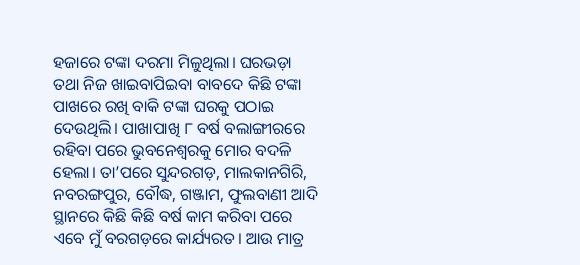ହଜାରେ ଟଙ୍କା ଦରମା ମିଳୁଥିଲା। ଘରଭଡ଼ା ତଥା ନିଜ ଖାଇବାପିଇବା ବାବଦେ କିଛି ଟଙ୍କା ପାଖରେ ରଖି ବାକି ଟଙ୍କା ଘରକୁ ପଠାଇ ଦେଉଥିଲି। ପାଖାପାଖି ୮ ବର୍ଷ ବଲାଙ୍ଗୀରରେ ରହିବା ପରେ ଭୁବନେଶ୍ୱରକୁ ମୋର ବଦଳି ହେଲା। ତା’ପରେ ସୁନ୍ଦରଗଡ଼, ମାଲକାନଗିରି, ନବରଙ୍ଗପୁର, ବୌଦ୍ଧ, ଗଞ୍ଜାମ, ଫୁଲବାଣୀ ଆଦି ସ୍ଥାନରେ କିଛି କିଛି ବର୍ଷ କାମ କରିବା ପରେ ଏବେ ମୁଁ ବରଗଡ଼ରେ କାର୍ଯ୍ୟରତ। ଆଉ ମାତ୍ର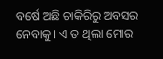ବର୍ଷେ ଅଛି ଚାକିରିରୁ ଅବସର ନେବାକୁ। ଏ ତ ଥିଲା ମୋର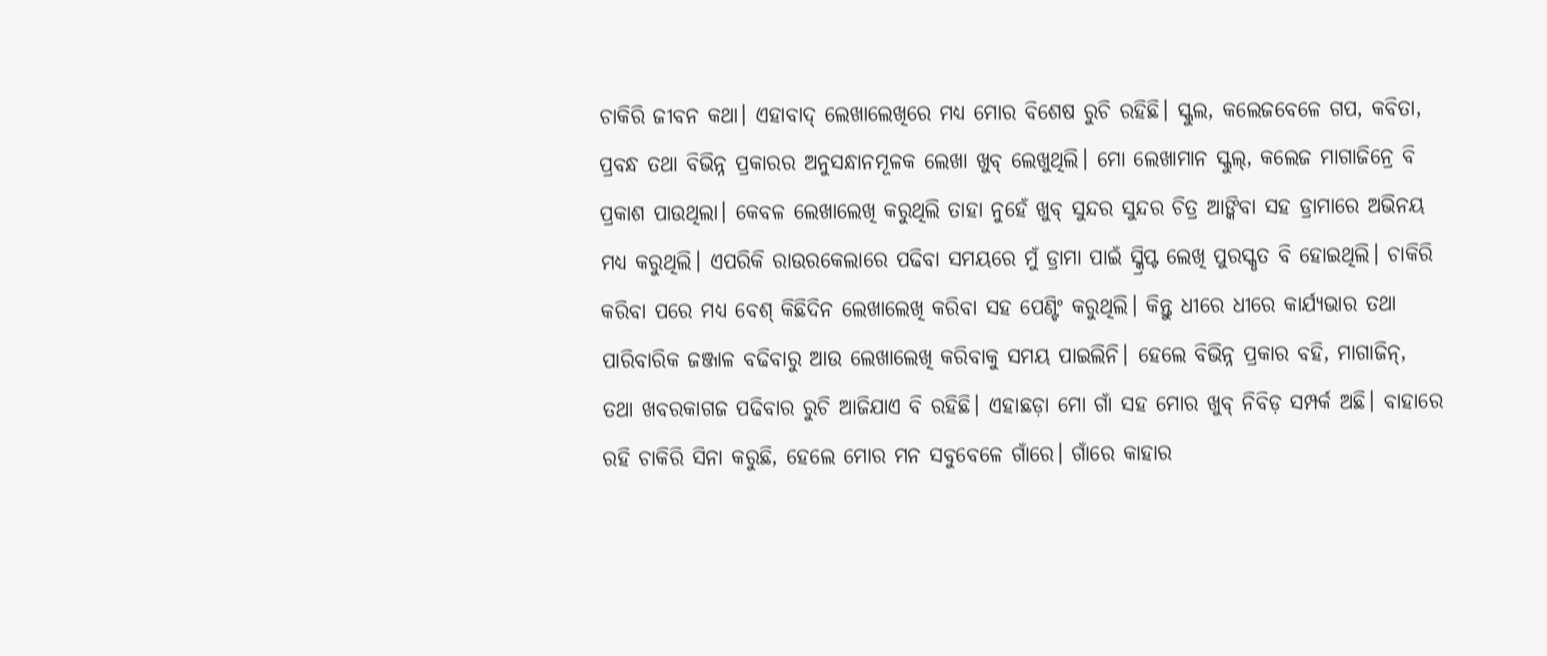ଚାକିରି ଜୀବନ କଥା। ଏହାବାଦ୍ ଲେଖାଲେଖିରେ ମଧ୍ୟ ମୋର ବିଶେଷ ରୁଚି ରହିଛି। ସ୍କୁଲ, କଲେଜବେଳେ ଗପ, କବିତା, ପ୍ରବନ୍ଧ ତଥା ବିଭିନ୍ନ ପ୍ରକାରର ଅନୁସନ୍ଧାନମୂଳକ ଲେଖା ଖୁବ୍ ଲେଖୁଥିଲି। ମୋ ଲେଖାମାନ ସ୍କୁଲ୍, କଲେଜ ମାଗାଜିନ୍ରେ ବି ପ୍ରକାଶ ପାଉଥିଲା। କେବଳ ଲେଖାଲେଖି କରୁଥିଲି ତାହା ନୁହେଁ ଖୁବ୍ ସୁନ୍ଦର ସୁନ୍ଦର ଚିତ୍ର ଆଙ୍କିବା ସହ ଡ୍ରାମାରେ ଅଭିନୟ ମଧ୍ୟ କରୁଥିଲି। ଏପରିକି ରାଉରକେଲାରେ ପଢିବା ସମୟରେ ମୁଁ ଡ୍ରାମା ପାଇଁ ସ୍କ୍ରିପ୍ଟ ଲେଖି ପୁରସ୍କୃତ ବି ହୋଇଥିଲି। ଚାକିରି କରିବା ପରେ ମଧ୍ୟ ବେଶ୍ କିଛିଦିନ ଲେଖାଲେଖି କରିବା ସହ ପେଣ୍ଟିଂ କରୁଥିଲି। କିନ୍ତୁ ଧୀରେ ଧୀରେ କାର୍ଯ୍ୟଭାର ତଥା ପାରିବାରିକ ଜଞ୍ଜାଳ ବଢିବାରୁ ଆଉ ଲେଖାଲେଖି କରିବାକୁ ସମୟ ପାଇଲିନି। ହେଲେ ବିଭିନ୍ନ ପ୍ରକାର ବହି, ମାଗାଜିନ୍, ତଥା ଖବରକାଗଜ ପଢିବାର ରୁଚି ଆଜିଯାଏ ବି ରହିଛି। ଏହାଛଡ଼ା ମୋ ଗାଁ ସହ ମୋର ଖୁବ୍ ନିବିଡ଼ ସମ୍ପର୍କ ଅଛି। ବାହାରେ ରହି ଚାକିରି ସିନା କରୁଛି, ହେଲେ ମୋର ମନ ସବୁବେଳେ ଗାଁରେ। ଗାଁରେ କାହାର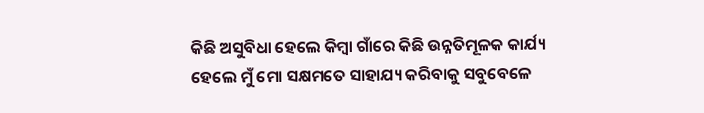କିଛି ଅସୁବିଧା ହେଲେ କିମ୍ବା ଗାଁରେ କିଛି ଉନ୍ନତିମୂଳକ କାର୍ଯ୍ୟ ହେଲେ ମୁଁ ମୋ ସକ୍ଷମତେ ସାହାଯ୍ୟ କରିବାକୁ ସବୁବେଳେ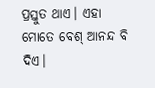ପ୍ରସ୍ତୁତ ଥାଏ। ଏହା ମୋତେ ବେଶ୍ ଆନନ୍ଦ ବି ଦିଏ।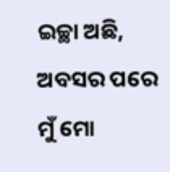ଇଚ୍ଛା ଅଛି, ଅବସର ପରେ ମୁଁ ମୋ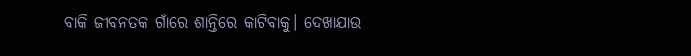ବାକି ଜୀବନତକ ଗାଁରେ ଶାନ୍ତିରେ କାଟିବାକୁ। ଦେଖାଯାଉ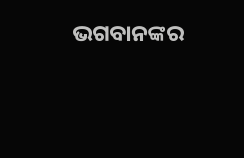ଭଗବାନଙ୍କର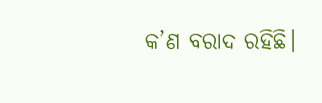କ’ଣ ବରାଦ ରହିଛି।